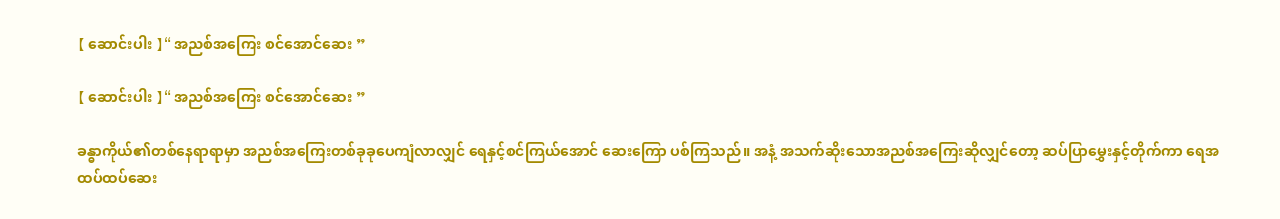【 ဆောင်းပါး 】“ အညစ်အကြေး စင်အောင်ဆေး ”

【 ဆောင်းပါး 】“ အညစ်အကြေး စင်အောင်ဆေး ”

ခန္ဓာကိုယ်၏တစ်နေရာရာမှာ အညစ်အကြေးတစ်ခုခုပေကျံလာလျှင် ရေနှင့်စင်ကြယ်အောင် ဆေးကြော ပစ်ကြသည်။ အနံ့ အသက်ဆိုးသောအညစ်အကြေးဆိုလျှင်တော့ ဆပ်ပြာမွှေးနှင့်တိုက်ကာ ရေအထပ်ထပ်ဆေး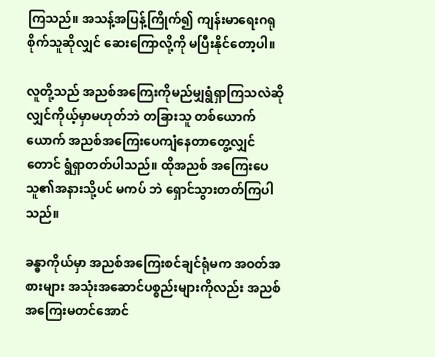ကြသည်။ အသန့်အပြန့်ကြိုက်၍ ကျန်းမာရေးဂရုစိုက်သူဆိုလျှင် ဆေးကြောလို့ကို မပြီးနိုင်တော့ပါ။

လူတို့သည် အညစ်အကြေးကိုမည်မျှရွံရှာကြသလဲဆိုလျှင်ကိုယ့်မှာမဟုတ်ဘဲ တခြားသူ တစ်ယောက်ယောက် အညစ်အကြေးပေကျံနေတာတွေ့လျှင်တောင် ရွံရှာတတ်ပါသည်။ ထိုအညစ် အကြေးပေသူ၏အနားသို့ပင် မကပ် ဘဲ ရှောင်သွားတတ်ကြပါသည်။

ခန္ဓာကိုယ်မှာ အညစ်အကြေးစင်ချင်ရုံမက အဝတ်အစားများ အသုံးအဆောင်ပစ္စည်းများကိုလည်း အညစ်အကြေးမတင်အောင်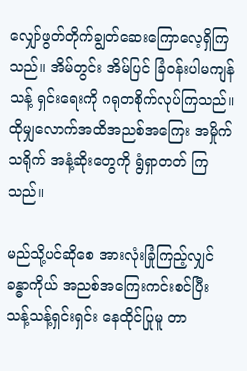လျှော်ဖွတ်တိုက်ချွတ်ဆေးကြောလေ့ရှိကြသည်။ အိမ်တွင်း အိမ်ပြင် ခြံဝန်းပါမကျန် သန့် ရှင်းရေးကို ဂရုတစိုက်လုပ်ကြသည်။ ထိုမျှလောက်အထိအညစ်အကြေး အမှိုက်သရိုက် အနံ့ဆိုးတွေကို ရွံရှာတတ် ကြသည်။

မည်သို့ပင်ဆိုစေ အားလုံးခြုံကြည့်လျှင် ခန္ဓာကိုယ် အညစ်အကြေးကင်းစင်ပြီး သန့်သန့်ရှင်းရှင်း နေထိုင်ပြုမူ တာ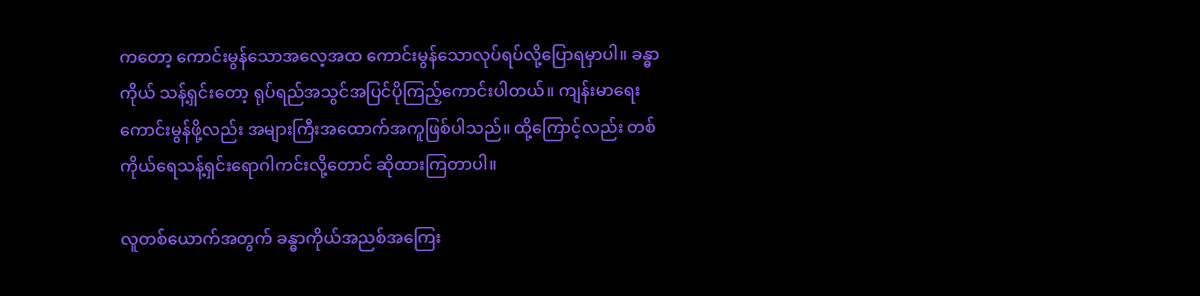ကတော့ ကောင်းမွန်သောအလေ့အထ ကောင်းမွန်သောလုပ်ရပ်လို့ပြောရမှာပါ။ ခန္ဓာကိုယ် သန့်ရှင်းတော့ ရုပ်ရည်အသွင်အပြင်ပိုကြည့်ကောင်းပါတယ်။ ကျန်းမာရေးကောင်းမွန်ဖို့လည်း အများကြီးအထောက်အကူဖြစ်ပါသည်။ ထို့ကြောင့်လည်း တစ်ကိုယ်ရေသန့်ရှင်းရောဂါကင်းလို့တောင် ဆိုထားကြတာပါ။

လူတစ်ယောက်အတွက် ခန္ဓာကိုယ်အညစ်အကြေး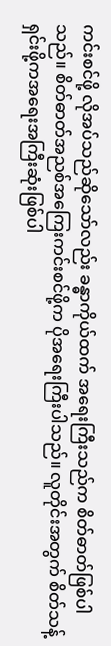ကင်းစင်ဖို့ လိုအပ်သည်ဆိုသော်လည်း ခန္ဓာကိုယ်ထက် အရေးကြီးသည်က စိတ်ဓာတ်ဖြစ်ပါသည်။ စိတ်ဓာတ်အညစ်အကြေးကင်းစင်ဖို့က ပိုအရေးကြီးပါသည်။ လူတိုင်းအတွက် စိတ်သန့်ရှင်းဖို့ကအရေးအကြီးဆုံးဖြစ်ပါ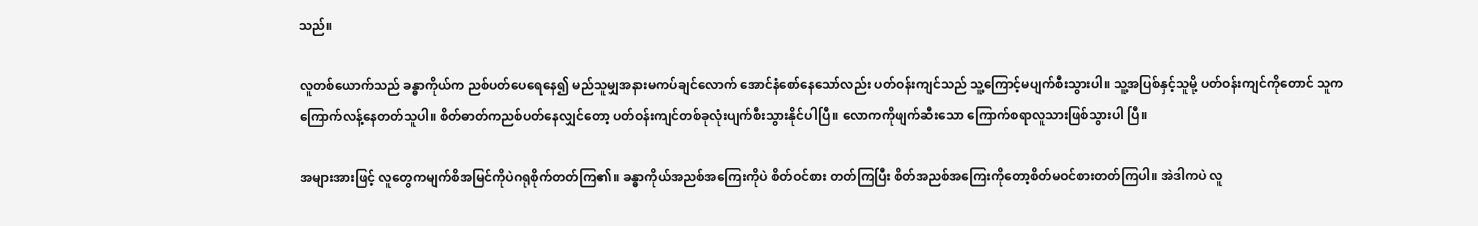သည်။

လူတစ်ယောက်သည် ခန္ဓာကိုယ်က ညစ်ပတ်ပေရေနေ၍ မည်သူမျှအနားမကပ်ချင်လောက် အောင်နံစော်နေသော်လည်း ပတ်ဝန်းကျင်သည် သူ့ကြောင့်မပျက်စီးသွားပါ။ သူ့အပြစ်နှင့်သူမို့ ပတ်ဝန်းကျင်ကိုတောင် သူက ကြောက်လန့်နေတတ်သူပါ။ စိတ်ဓာတ်ကညစ်ပတ်နေလျှင်တော့ ပတ်ဝန်းကျင်တစ်ခုလုံးပျက်စီးသွားနိုင်ပါပြီ။ လောကကိုဖျက်ဆီးသော ကြောက်စရာလူသားဖြစ်သွားပါ ပြီ။

အများအားဖြင့် လူတွေကမျက်စိအမြင်ကိုပဲဂရုစိုက်တတ်ကြ၏။ ခန္ဓာကိုယ်အညစ်အကြေးကိုပဲ စိတ်ဝင်စား တတ်ကြပြီး စိတ်အညစ်အကြေးကိုတော့စိတ်မဝင်စားတတ်ကြပါ။ အဲဒါကပဲ လူ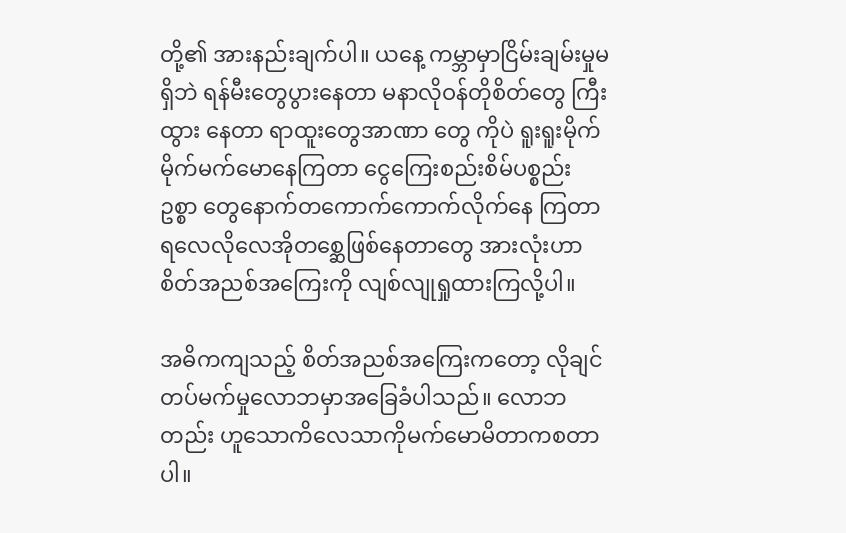တို့၏ အားနည်းချက်ပါ။ ယနေ့ ကမ္ဘာမှာငြိမ်းချမ်းမှုမရှိဘဲ ရန်မီးတွေပွားနေတာ မနာလိုဝန်တိုစိတ်တွေ ကြီးထွား နေတာ ရာထူးတွေအာဏာ တွေ ကိုပဲ ရူးရူးမိုက်မိုက်မက်မောနေကြတာ ငွေကြေးစည်းစိမ်ပစ္စည်း ဥစ္စာ တွေနောက်တကောက်ကောက်လိုက်နေ ကြတာ ရလေလိုလေအိုတစ္ဆေဖြစ်နေတာတွေ အားလုံးဟာ စိတ်အညစ်အကြေးကို လျစ်လျုရှုထားကြလို့ပါ။

အဓိကကျသည့် စိတ်အညစ်အကြေးကတော့ လိုချင်တပ်မက်မှုလောဘမှာအခြေခံပါသည်။ လောဘတည်း ဟူသောကိလေသာကိုမက်မောမိတာကစတာပါ။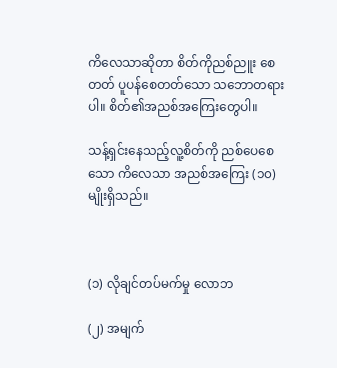ကိလေသာဆိုတာ စိတ်ကိုညစ်ညူး စေတတ် ပူပန်စေတတ်သော သဘောတရားပါ။ စိတ်၏အညစ်အကြေးတွေပါ။

သန့်ရှင်းနေသည့်လူ့စိတ်ကို ညစ်ပေစေသော ကိလေသာ အညစ်အကြေး (၁၀) မျိုးရှိသည်။



(၁) လိုချင်တပ်မက်မှု လောဘ

(၂) အမျက်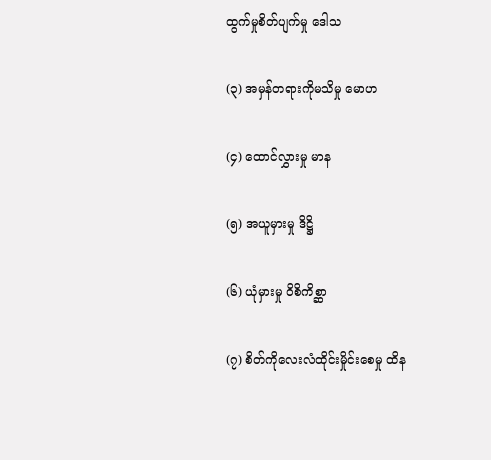ထွက်မှုစိတ်ပျက်မှု ဒေါသ

(၃) အမှန်တရားကိုမသိမှု မောဟ

(၄) ထောင်လွှားမှု မာန

(၅) အယူမှားမှု ဒိဋ္ဌိ

(၆) ယုံမှားမှု ဝိစိကိစ္ဆာ

(၇) စိတ်ကိုလေးလံထိုင်းမှိုင်းစေမှု ထိန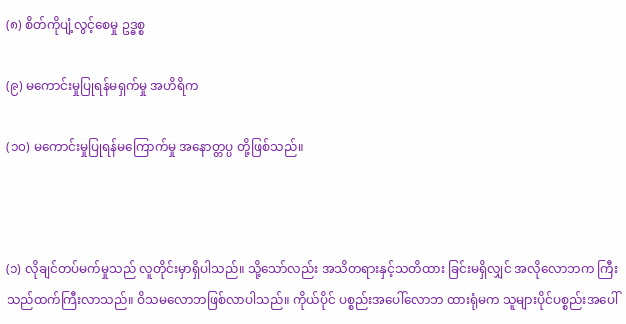(၈) စိတ်ကိုပျံ့လွင့်စေမှု ဥဒ္ဓစ္စ

(၉) မကောင်းမှုပြုရန်မရှက်မှု အဟိရိက

(၁၀) မကောင်းမှုပြုရန်မကြောက်မှု အနောတ္တပ္ပ တို့ဖြစ်သည်။



(၁) လိုချင်တပ်မက်မှုသည် လူတိုင်းမှာရှိပါသည်။ သို့သော်လည်း အသိတရားနှင့်သတိထား ခြင်းမရှိလျှင် အလိုလောဘက ကြီးသည်ထက်ကြီးလာသည်။ ဝိသမလောဘဖြစ်လာပါသည်။ ကိုယ်ပိုင် ပစ္စည်းအပေါ်လောဘ ထားရုံမက သူများပိုင်ပစ္စည်းအပေါ်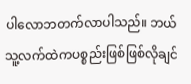ပါလောဘတက်လာပါသည်။ ဘယ်သူ့လက်ထဲကပစ္စည်းဖြစ်ဖြစ်လိုချင်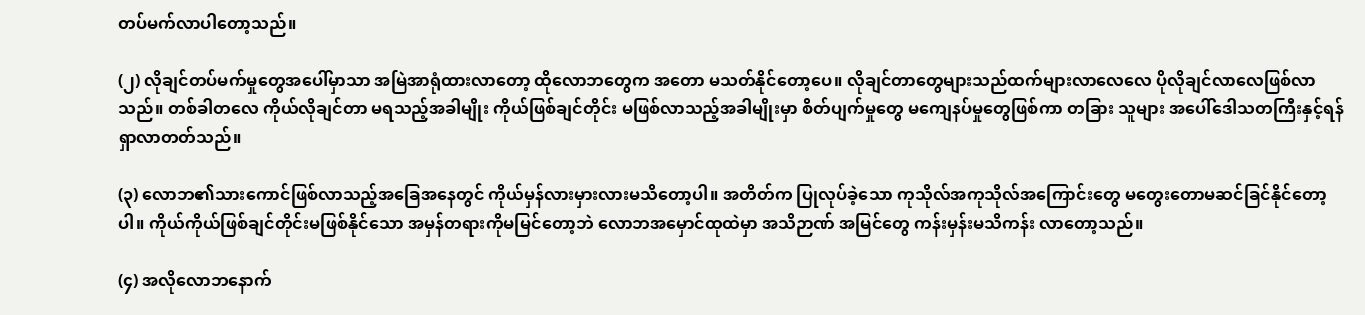တပ်မက်လာပါတော့သည်။

(၂) လိုချင်တပ်မက်မှုတွေအပေါ်မှာသာ အမြဲအာရုံထားလာတော့ ထိုလောဘတွေက အတော မသတ်နိုင်တော့ပေ။ လိုချင်တာတွေများသည်ထက်များလာလေလေ ပိုလိုချင်လာလေဖြစ်လာသည်။ တစ်ခါတလေ ကိုယ်လိုချင်တာ မရသည့်အခါမျိုး ကိုယ်ဖြစ်ချင်တိုင်း မဖြစ်လာသည့်အခါမျိုးမှာ စိတ်ပျက်မှုတွေ မကျေနပ်မှုတွေဖြစ်ကာ တခြား သူများ အပေါ်ဒေါသတကြီးနှင့်ရန်ရှာလာတတ်သည်။

(၃) လောဘ၏သားကောင်ဖြစ်လာသည့်အခြေအနေတွင် ကိုယ်မှန်လားမှားလားမသိတော့ပါ။ အတိတ်က ပြုလုပ်ခဲ့သော ကုသိုလ်အကုသိုလ်အကြောင်းတွေ မတွေးတောမဆင်ခြင်နိုင်တော့ပါ။ ကိုယ်ကိုယ်ဖြစ်ချင်တိုင်းမဖြစ်နိုင်သော အမှန်တရားကိုမမြင်တော့ဘဲ လောဘအမှောင်ထုထဲမှာ အသိဉာဏ် အမြင်တွေ ကန်းမှန်းမသိကန်း လာတော့သည်။

(၄) အလိုလောဘနောက်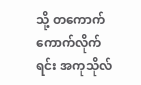သို့ တကောက်ကောက်လိုက်ရင်း အကုသိုလ်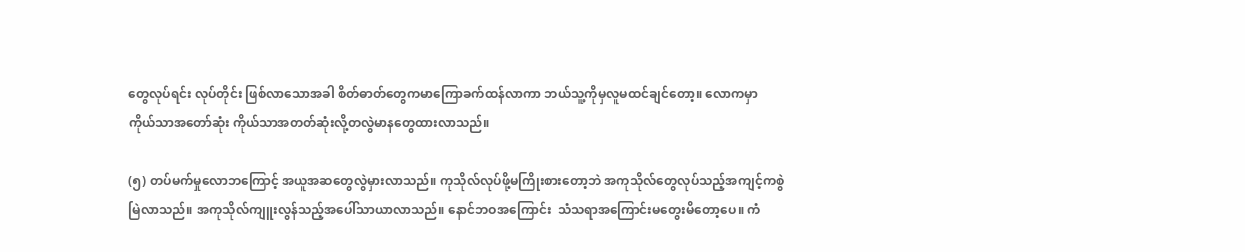တွေလုပ်ရင်း လုပ်တိုင်း ဖြစ်လာသောအခါ စိတ်ဓာတ်တွေကမာကြောခက်ထန်လာကာ ဘယ်သူ့ကိုမှလူမထင်ချင်တော့။ လောကမှာ ကိုယ်သာအတော်ဆုံး ကိုယ်သာအတတ်ဆုံးလို့တလွဲမာနတွေထားလာသည်။

(၅) တပ်မက်မှုလောဘကြောင့် အယူအဆတွေလွဲမှားလာသည်။ ကုသိုလ်လုပ်ဖို့မကြိုးစားတော့ဘဲ အကုသိုလ်တွေလုပ်သည့်အကျင့်ကစွဲမြဲလာသည်။ အကုသိုလ်ကျူးလွန်သည့်အပေါ်သာယာလာသည်။ နောင်ဘဝအကြောင်း  သံသရာအကြောင်းမတွေးမိတော့ပေ။ ကံ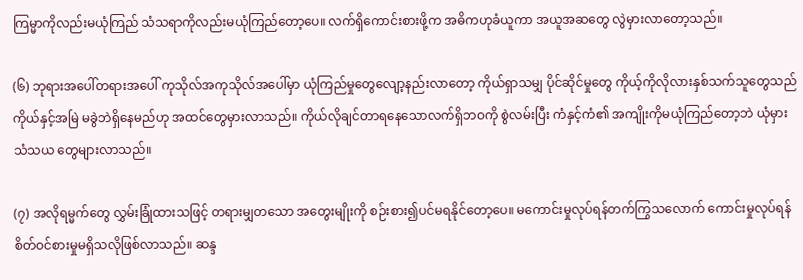ကြမ္မာကိုလည်းမယုံကြည် သံသရာကိုလည်းမယုံကြည်တော့ပေ။ လက်ရှိကောင်းစားဖို့က အဓိကဟုခံယူကာ အယူအဆတွေ လွဲမှားလာတော့သည်။

(၆) ဘုရားအပေါ်တရားအပေါ် ကုသိုလ်အကုသိုလ်အပေါ်မှာ ယုံကြည်မှုတွေလျော့နည်းလာတော့ ကိုယ်ရှာသမျှ ပိုင်ဆိုင်မှုတွေ ကိုယ့်ကိုလိုလားနှစ်သက်သူတွေသည် ကိုယ်နှင့်အမြဲ မခွဲဘဲရှိနေမည်ဟု အထင်တွေမှားလာသည်။ ကိုယ်လိုချင်တာရနေသောလက်ရှိဘဝကို စွဲလမ်းပြီး ကံနှင့်ကံ၏ အကျိုးကိုမယုံကြည်တော့ဘဲ ယုံမှားသံသယ တွေများလာသည်။

(၇) အလိုရမ္မက်တွေ လွှမ်းခြုံထားသဖြင့် တရားမျှတသော အတွေးမျိုးကို စဉ်းစား၍ပင်မရနိုင်တော့ပေ။ မကောင်းမှုလုပ်ရန်တက်ကြွသလောက် ကောင်းမှုလုပ်ရန် စိတ်ဝင်စားမှုမရှိသလိုဖြစ်လာသည်။ ဆန္ဒ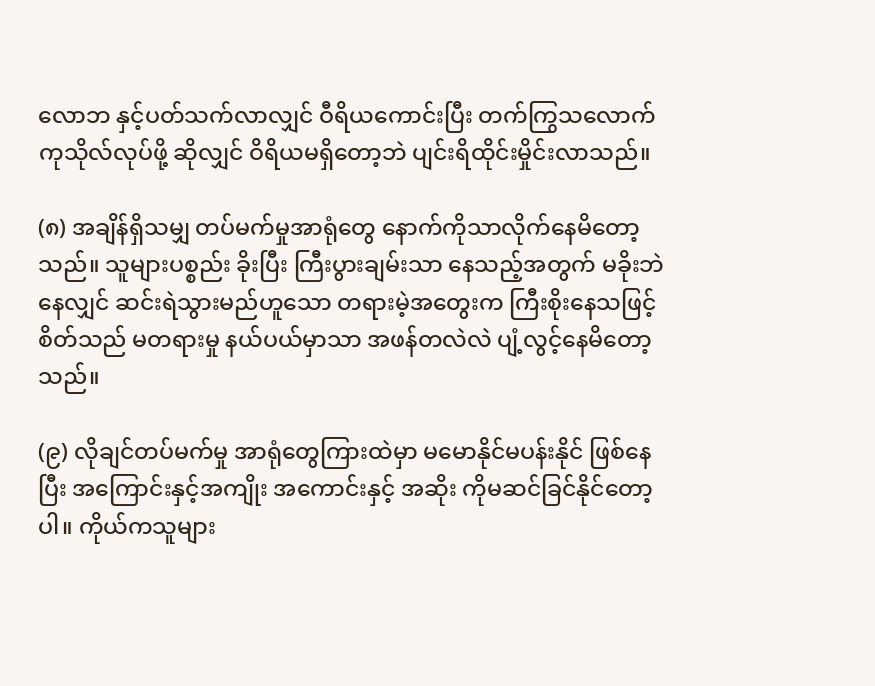လောဘ နှင့်ပတ်သက်လာလျှင် ဝီရိယကောင်းပြီး တက်ကြွသလောက် ကုသိုလ်လုပ်ဖို့ ဆိုလျှင် ဝိရိယမရှိတော့ဘဲ ပျင်းရိထိုင်းမှိုင်းလာသည်။

(၈) အချိန်ရှိသမျှ တပ်မက်မှုအာရုံတွေ နောက်ကိုသာလိုက်နေမိတော့သည်။ သူများပစ္စည်း ခိုးပြီး ကြီးပွားချမ်းသာ နေသည့်အတွက် မခိုးဘဲနေလျှင် ဆင်းရဲသွားမည်ဟူသော တရားမဲ့အတွေးက ကြီးစိုးနေသဖြင့် စိတ်သည် မတရားမှု နယ်ပယ်မှာသာ အဖန်တလဲလဲ ပျံ့လွင့်နေမိတော့သည်။

(၉) လိုချင်တပ်မက်မှု အာရုံတွေကြားထဲမှာ မမောနိုင်မပန်းနိုင် ဖြစ်နေပြီး အကြောင်းနှင့်အကျိုး အကောင်းနှင့် အဆိုး ကိုမဆင်ခြင်နိုင်တော့ပါ။ ကိုယ်ကသူများ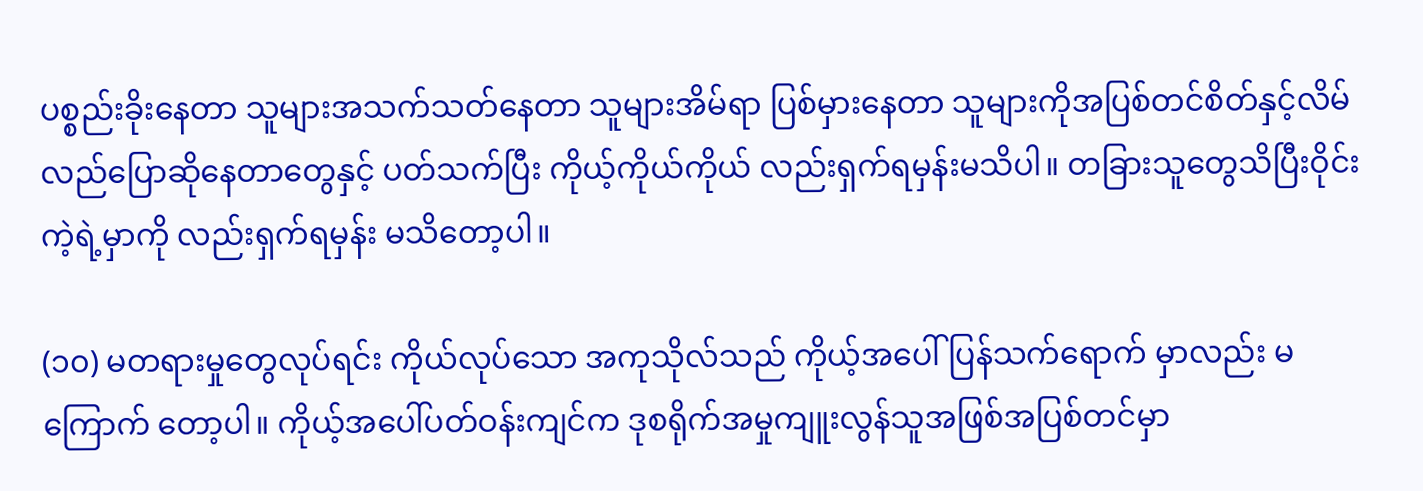ပစ္စည်းခိုးနေတာ သူများအသက်သတ်နေတာ သူများအိမ်ရာ ပြစ်မှားနေတာ သူများကိုအပြစ်တင်စိတ်နှင့်လိမ်လည်ပြောဆိုနေတာတွေနှင့် ပတ်သက်ပြီး ကိုယ့်ကိုယ်ကိုယ် လည်းရှက်ရမှန်းမသိပါ။ တခြားသူတွေသိပြီးဝိုင်းကဲ့ရဲ့မှာကို လည်းရှက်ရမှန်း မသိတော့ပါ။

(၁၀) မတရားမှုတွေလုပ်ရင်း ကိုယ်လုပ်သော အကုသိုလ်သည် ကိုယ့်အပေါ်ပြန်သက်ရောက် မှာလည်း မကြောက် တော့ပါ။ ကိုယ့်အပေါ်ပတ်ဝန်းကျင်က ဒုစရိုက်အမှုကျူးလွန်သူအဖြစ်အပြစ်တင်မှာ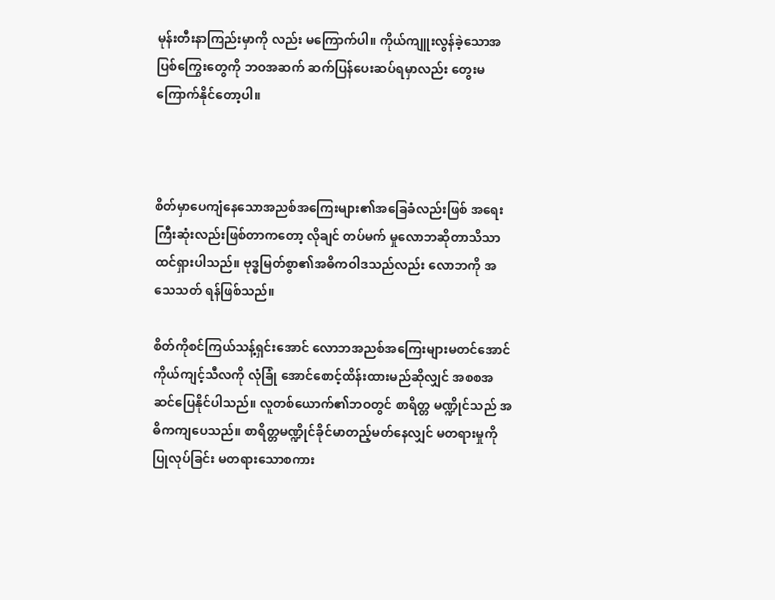မုန်းတီးနာကြည်းမှာကို လည်း မကြောက်ပါ။ ကိုယ်ကျူးလွန်ခဲ့သောအပြစ်ကြွေးတွေကို ဘဝအဆက် ဆက်ပြန်ပေးဆပ်ရမှာလည်း တွေးမ ကြောက်နိုင်တော့ပါ။



စိတ်မှာပေကျံနေသောအညစ်အကြေးများ၏အခြေခံလည်းဖြစ် အရေးကြီးဆုံးလည်းဖြစ်တာကတော့ လိုချင် တပ်မက် မှုလောဘဆိုတာသိသာထင်ရှားပါသည်။ ဗုဒ္ဓမြတ်စွာ၏အဓိကဝါဒသည်လည်း လောဘကို အသေသတ် ရန်ဖြစ်သည်။

စိတ်ကိုစင်ကြယ်သန့်ရှင်းအောင် လောဘအညစ်အကြေးများမတင်အောင် ကိုယ်ကျင့်သီလကို လုံခြုံ အောင်စောင့်ထိန်းထားမည်ဆိုလျှင် အစစအဆင်ပြေနိုင်ပါသည်။ လူတစ်ယောက်၏ဘဝတွင် စာရိတ္တ မဏ္ဍိုင်သည် အဓိကကျပေသည်။ စာရိတ္တမဏ္ဍိုင်ခိုင်မာတည့်မတ်နေလျှင် မတရားမှုကိုပြုလုပ်ခြင်း မတရားသောစကား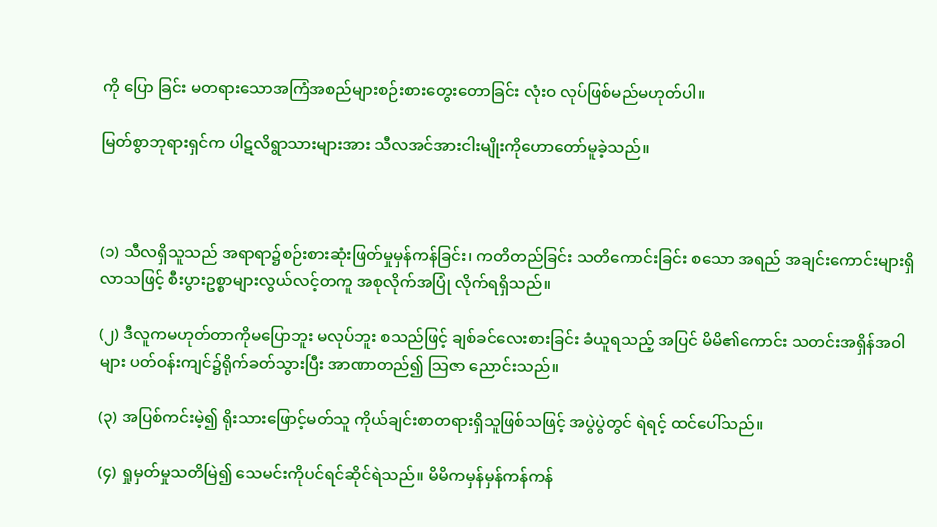ကို ပြော ခြင်း မတရားသောအကြံအစည်များစဉ်းစားတွေးတောခြင်း လုံးဝ လုပ်ဖြစ်မည်မဟုတ်ပါ။

မြတ်စွာဘုရားရှင်က ပါဋလိရွာသားများအား သီလအင်အားငါးမျိုးကိုဟောတော်မူခဲ့သည်။



(၁) သီလရှိသူသည် အရာရာ၌စဉ်းစားဆုံးဖြတ်မှုမှန်ကန်ခြင်း၊ ကတိတည်ခြင်း သတိကောင်းခြင်း စသော အရည် အချင်းကောင်းများရှိလာသဖြင့် စီးပွားဥစ္စာများလွယ်လင့်တကူ အစုလိုက်အပြုံ လိုက်ရရှိသည်။

(၂) ဒီလူကမဟုတ်တာကိုမပြောဘူး မလုပ်ဘူး စသည်ဖြင့် ချစ်ခင်လေးစားခြင်း ခံယူရသည့် အပြင် မိမိ၏ကောင်း သတင်းအရှိန်အဝါများ ပတ်ဝန်းကျင်၌ရိုက်ခတ်သွားပြီး အာဏာတည်၍ သြဇာ ညောင်းသည်။

(၃) အပြစ်ကင်းမဲ့၍ ရိုးသားဖြောင့်မတ်သူ ကိုယ်ချင်းစာတရားရှိသူဖြစ်သဖြင့် အပွဲပွဲတွင် ရဲရင့် ထင်ပေါ်သည်။

(၄) ရှုမှတ်မှုသတိမြဲ၍ သေမင်းကိုပင်ရင်ဆိုင်ရဲသည်။ မိမိကမှန်မှန်ကန်ကန်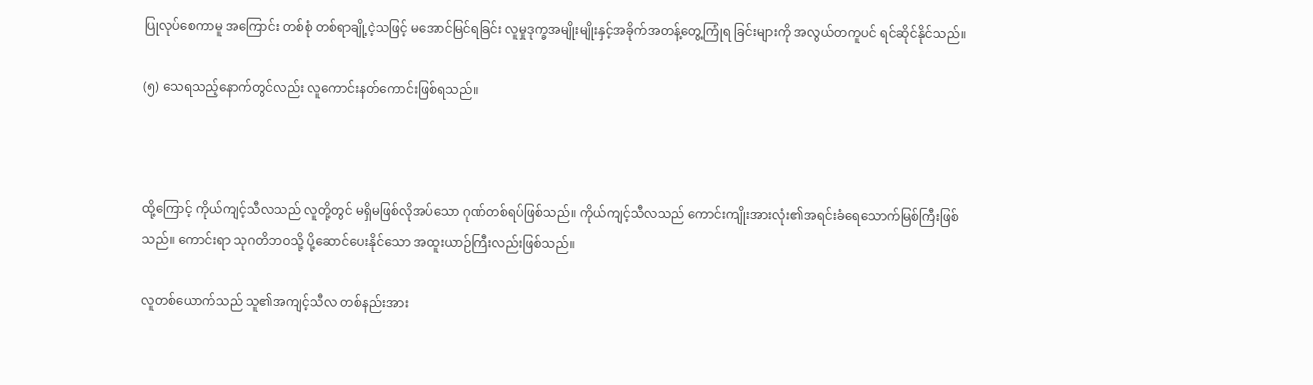ပြုလုပ်စေကာမူ အကြောင်း တစ်စုံ တစ်ရာချို့ငဲ့သဖြင့် မအောင်မြင်ရခြင်း လူမှုဒုက္ခအမျိုးမျိုးနှင့်အခိုက်အတန့်တွေ့ကြုံရ ခြင်းများကို အလွယ်တကူပင် ရင်ဆိုင်နိုင်သည်။

(၅) သေရသည့်နောက်တွင်လည်း လူကောင်းနတ်ကောင်းဖြစ်ရသည်။



ထို့ကြောင့် ကိုယ်ကျင့်သီလသည် လူတို့တွင် မရှိမဖြစ်လိုအပ်သော ဂုဏ်တစ်ရပ်ဖြစ်သည်။ ကိုယ်ကျင့်သီလသည် ကောင်းကျိုးအားလုံး၏အရင်းခံရေသောက်မြစ်ကြီးဖြစ်သည်။ ကောင်းရာ သုဂတိဘဝသို့ ပို့ဆောင်ပေးနိုင်သော အထူးယာဉ်ကြီးလည်းဖြစ်သည်။

လူတစ်ယောက်သည် သူ၏အကျင့်သီလ တစ်နည်းအား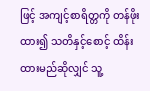ဖြင့် အကျင့်စာရိတ္တကို တန်ဖိုးထား၍ သတိနှင့်စောင့် ထိန်းထားမည်ဆိုလျှင် သူ့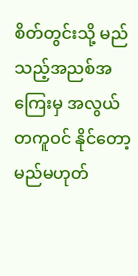စိတ်တွင်းသို့ မည်သည့်အညစ်အကြေးမှ အလွယ်တကူဝင် နိုင်တော့မည်မဟုတ်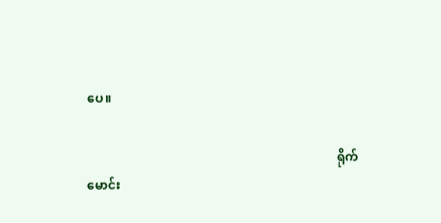ပေ။

                                                                                ရိုက်မောင်း